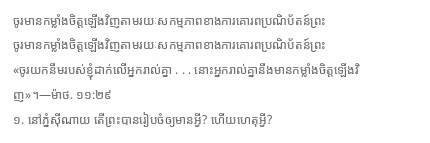ចូរមានកម្លាំងចិត្តឡើងវិញតាមរយៈសកម្មភាពខាងការគោរពប្រណិប័តន៍ព្រះ
ចូរមានកម្លាំងចិត្តឡើងវិញតាមរយៈសកម្មភាពខាងការគោរពប្រណិប័តន៍ព្រះ
«ចូរយកនឹមរបស់ខ្ញុំដាក់លើអ្នករាល់គ្នា . . . នោះអ្នករាល់គ្នានឹងមានកម្លាំងចិត្តឡើងវិញ»។—ម៉ាថ. ១១:២៩
១. នៅភ្នំស៊ីណាយ តើព្រះបានរៀបចំឲ្យមានអ្វី? ហើយហេតុអ្វី?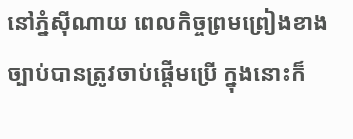នៅភ្នំស៊ីណាយ ពេលកិច្ចព្រមព្រៀងខាងច្បាប់បានត្រូវចាប់ផ្ដើមប្រើ ក្នុងនោះក៏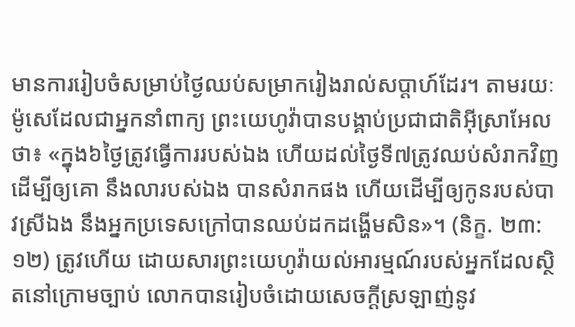មានការរៀបចំសម្រាប់ថ្ងៃឈប់សម្រាករៀងរាល់សប្ដាហ៍ដែរ។ តាមរយៈម៉ូសេដែលជាអ្នកនាំពាក្យ ព្រះយេហូវ៉ាបានបង្គាប់ប្រជាជាតិអ៊ីស្រាអែលថា៖ «ក្នុង៦ថ្ងៃត្រូវធ្វើការរបស់ឯង ហើយដល់ថ្ងៃទី៧ត្រូវឈប់សំរាកវិញ ដើម្បីឲ្យគោ នឹងលារបស់ឯង បានសំរាកផង ហើយដើម្បីឲ្យកូនរបស់បាវស្រីឯង នឹងអ្នកប្រទេសក្រៅបានឈប់ដកដង្ហើមសិន»។ (និក្ខ. ២៣:១២) ត្រូវហើយ ដោយសារព្រះយេហូវ៉ាយល់អារម្មណ៍របស់អ្នកដែលស្ថិតនៅក្រោមច្បាប់ លោកបានរៀបចំដោយសេចក្ដីស្រឡាញ់នូវ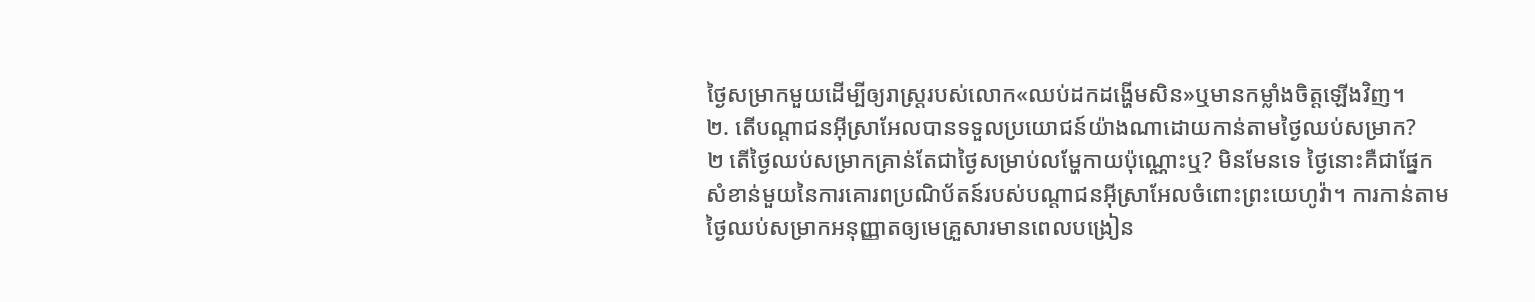ថ្ងៃសម្រាកមួយដើម្បីឲ្យរាស្ត្ររបស់លោក«ឈប់ដកដង្ហើមសិន»ឬមានកម្លាំងចិត្តឡើងវិញ។
២. តើបណ្ដាជនអ៊ីស្រាអែលបានទទួលប្រយោជន៍យ៉ាងណាដោយកាន់តាមថ្ងៃឈប់សម្រាក?
២ តើថ្ងៃឈប់សម្រាកគ្រាន់តែជាថ្ងៃសម្រាប់លម្ហែកាយប៉ុណ្ណោះឬ? មិនមែនទេ ថ្ងៃនោះគឺជាផ្នែកសំខាន់មួយនៃការគោរពប្រណិប័តន៍របស់បណ្ដាជនអ៊ីស្រាអែលចំពោះព្រះយេហូវ៉ា។ ការកាន់តាមថ្ងៃឈប់សម្រាកអនុញ្ញាតឲ្យមេគ្រួសារមានពេលបង្រៀន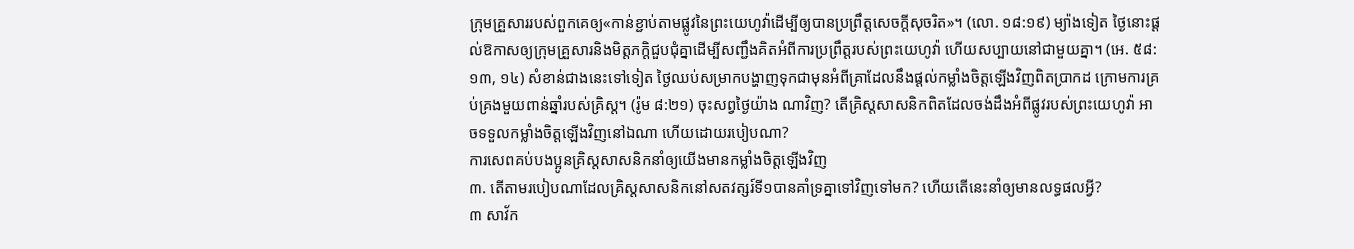ក្រុមគ្រួសាររបស់ពួកគេឲ្យ«កាន់ខ្ជាប់តាមផ្លូវនៃព្រះយេហូវ៉ាដើម្បីឲ្យបានប្រព្រឹត្តសេចក្ដីសុចរិត»។ (លោ. ១៨:១៩) ម្យ៉ាងទៀត ថ្ងៃនោះផ្ដល់ឱកាសឲ្យក្រុមគ្រួសារនិងមិត្តភក្ដិជួបជុំគ្នាដើម្បីសញ្ជឹងគិតអំពីការប្រព្រឹត្តរបស់ព្រះយេហូវ៉ា ហើយសប្បាយនៅជាមួយគ្នា។ (អេ. ៥៨:១៣, ១៤) សំខាន់ជាងនេះទៅទៀត ថ្ងៃឈប់សម្រាកបង្ហាញទុកជាមុនអំពីគ្រាដែលនឹងផ្ដល់កម្លាំងចិត្តឡើងវិញពិតប្រាកដ ក្រោមការគ្រប់គ្រងមួយពាន់ឆ្នាំរបស់គ្រិស្ត។ (រ៉ូម ៨:២១) ចុះសព្វថ្ងៃយ៉ាង ណាវិញ? តើគ្រិស្តសាសនិកពិតដែលចង់ដឹងអំពីផ្លូវរបស់ព្រះយេហូវ៉ា អាចទទួលកម្លាំងចិត្តឡើងវិញនៅឯណា ហើយដោយរបៀបណា?
ការសេពគប់បងប្អូនគ្រិស្តសាសនិកនាំឲ្យយើងមានកម្លាំងចិត្តឡើងវិញ
៣. តើតាមរបៀបណាដែលគ្រិស្តសាសនិកនៅសតវត្សរ៍ទី១បានគាំទ្រគ្នាទៅវិញទៅមក? ហើយតើនេះនាំឲ្យមានលទ្ធផលអ្វី?
៣ សាវ័ក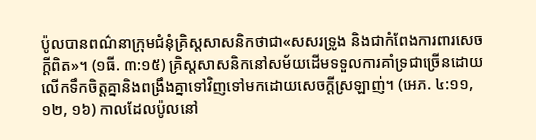ប៉ូលបានពណ៌នាក្រុមជំនុំគ្រិស្តសាសនិកថាជា«សសរទ្រូង និងជាកំពែងការពារសេចក្ដីពិត»។ (១ធី. ៣:១៥) គ្រិស្តសាសនិកនៅសម័យដើមទទួលការគាំទ្រជាច្រើនដោយលើកទឹកចិត្តគ្នានិងពង្រឹងគ្នាទៅវិញទៅមកដោយសេចក្ដីស្រឡាញ់។ (អេភ. ៤:១១, ១២, ១៦) កាលដែលប៉ូលនៅ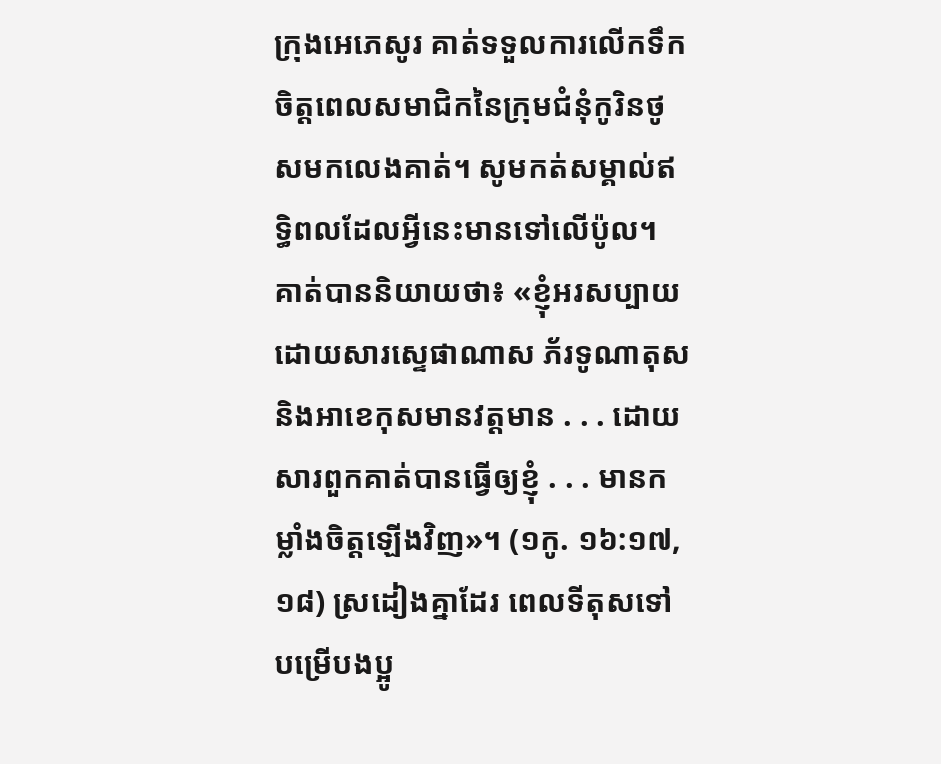ក្រុងអេភេសូរ គាត់ទទួលការលើកទឹកចិត្តពេលសមាជិកនៃក្រុមជំនុំកូរិនថូសមកលេងគាត់។ សូមកត់សម្គាល់ឥទ្ធិពលដែលអ្វីនេះមានទៅលើប៉ូល។ គាត់បាននិយាយថា៖ «ខ្ញុំអរសប្បាយដោយសារស្ទេផាណាស ភ័រទូណាតុស និងអាខេកុសមានវត្តមាន . . . ដោយសារពួកគាត់បានធ្វើឲ្យខ្ញុំ . . . មានកម្លាំងចិត្តឡើងវិញ»។ (១កូ. ១៦:១៧, ១៨) ស្រដៀងគ្នាដែរ ពេលទីតុសទៅបម្រើបងប្អូ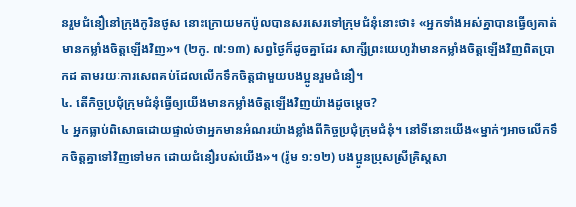នរួមជំនឿនៅក្រុងកូរិនថូស នោះក្រោយមកប៉ូលបានសរសេរទៅក្រុមជំនុំនោះថា៖ «អ្នកទាំងអស់គ្នាបានធ្វើឲ្យគាត់មានកម្លាំងចិត្តឡើងវិញ»។ (២កូ. ៧:១៣) សព្វថ្ងៃក៏ដូចគ្នាដែរ សាក្សីព្រះយេហូវ៉ាមានកម្លាំងចិត្តឡើងវិញពិតប្រាកដ តាមរយៈការសេពគប់ដែលលើកទឹកចិត្តជាមួយបងប្អូនរួមជំនឿ។
៤. តើកិច្ចប្រជុំក្រុមជំនុំធ្វើឲ្យយើងមានកម្លាំងចិត្តឡើងវិញយ៉ាងដូចម្ដេច?
៤ អ្នកធ្លាប់ពិសោធដោយផ្ទាល់ថាអ្នកមានអំណរយ៉ាងខ្លាំងពីកិច្ចប្រជុំក្រុមជំនុំ។ នៅទីនោះយើង«ម្នាក់ៗអាចលើកទឹកចិត្តគ្នាទៅវិញទៅមក ដោយជំនឿរបស់យើង»។ (រ៉ូម ១:១២) បងប្អូនប្រុសស្រីគ្រិស្តសា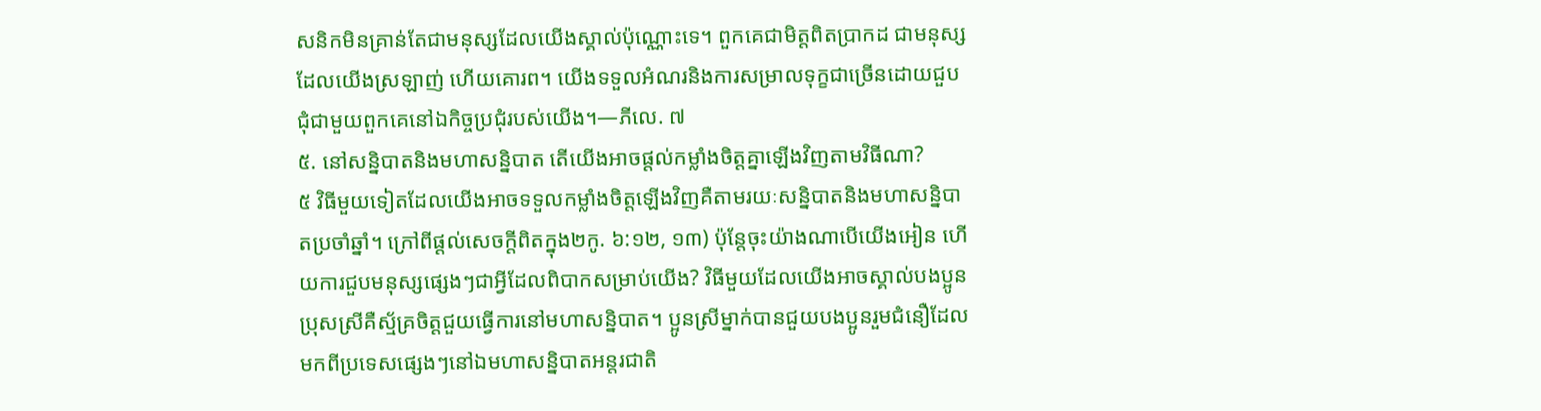សនិកមិនគ្រាន់តែជាមនុស្សដែលយើងស្គាល់ប៉ុណ្ណោះទេ។ ពួកគេជាមិត្តពិតប្រាកដ ជាមនុស្សដែលយើងស្រឡាញ់ ហើយគោរព។ យើងទទួលអំណរនិងការសម្រាលទុក្ខជាច្រើនដោយជួបជុំជាមួយពួកគេនៅឯកិច្ចប្រជុំរបស់យើង។—ភីលេ. ៧
៥. នៅសន្និបាតនិងមហាសន្និបាត តើយើងអាចផ្ដល់កម្លាំងចិត្តគ្នាឡើងវិញតាមវិធីណា?
៥ វិធីមួយទៀតដែលយើងអាចទទួលកម្លាំងចិត្តឡើងវិញគឺតាមរយៈសន្និបាតនិងមហាសន្និបាតប្រចាំឆ្នាំ។ ក្រៅពីផ្ដល់សេចក្ដីពិតក្នុង២កូ. ៦:១២, ១៣) ប៉ុន្តែចុះយ៉ាងណាបើយើងអៀន ហើយការជួបមនុស្សផ្សេងៗជាអ្វីដែលពិបាកសម្រាប់យើង? វិធីមួយដែលយើងអាចស្គាល់បងប្អូនប្រុសស្រីគឺស្ម័គ្រចិត្តជួយធ្វើការនៅមហាសន្និបាត។ ប្អូនស្រីម្នាក់បានជួយបងប្អូនរួមជំនឿដែលមកពីប្រទេសផ្សេងៗនៅឯមហាសន្និបាតអន្តរជាតិ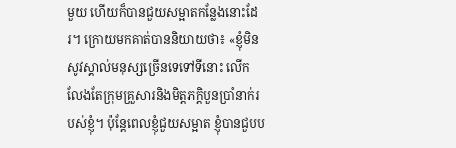មួយ ហើយក៏បានជួយសម្អាតកន្លែងនោះដែរ។ ក្រោយមកគាត់បាននិយាយថា៖ «ខ្ញុំមិនសូវស្គាល់មនុស្សច្រើនទេទៅទីនោះ លើកលែងតែក្រុមគ្រួសារនិងមិត្តភក្ដិបួនប្រាំនាក់របស់ខ្ញុំ។ ប៉ុន្តែពេលខ្ញុំជួយសម្អាត ខ្ញុំបានជួបប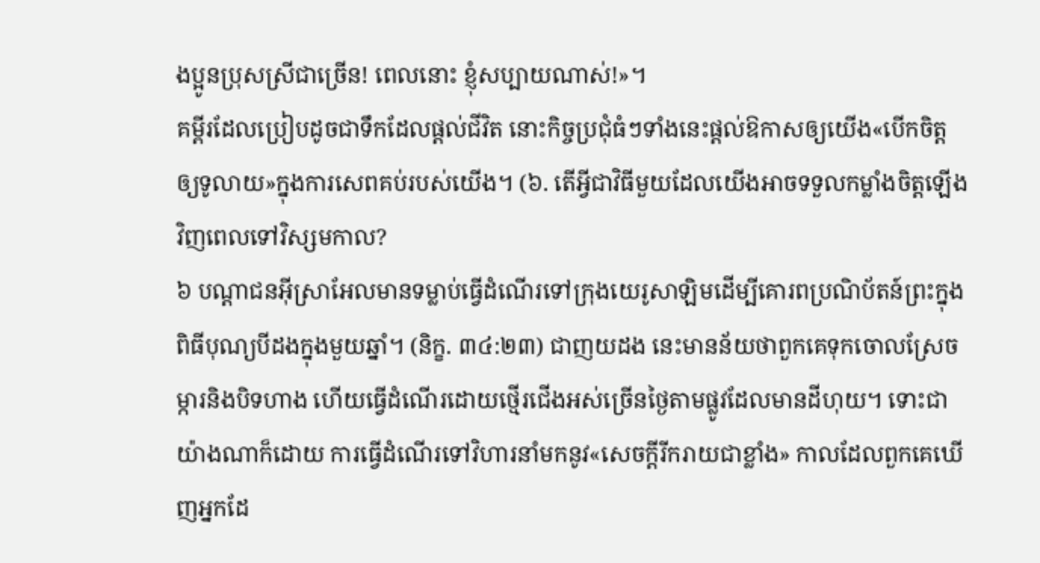ងប្អូនប្រុសស្រីជាច្រើន! ពេលនោះ ខ្ញុំសប្បាយណាស់!»។
គម្ពីរដែលប្រៀបដូចជាទឹកដែលផ្ដល់ជីវិត នោះកិច្ចប្រជុំធំៗទាំងនេះផ្ដល់ឱកាសឲ្យយើង«បើកចិត្តឲ្យទូលាយ»ក្នុងការសេពគប់របស់យើង។ (៦. តើអ្វីជាវិធីមួយដែលយើងអាចទទួលកម្លាំងចិត្តឡើងវិញពេលទៅវិស្សមកាល?
៦ បណ្ដាជនអ៊ីស្រាអែលមានទម្លាប់ធ្វើដំណើរទៅក្រុងយេរូសាឡិមដើម្បីគោរពប្រណិប័តន៍ព្រះក្នុងពិធីបុណ្យបីដងក្នុងមួយឆ្នាំ។ (និក្ខ. ៣៤:២៣) ជាញយដង នេះមានន័យថាពួកគេទុកចោលស្រែចម្ការនិងបិទហាង ហើយធ្វើដំណើរដោយថ្មើរជើងអស់ច្រើនថ្ងៃតាមផ្លូវដែលមានដីហុយ។ ទោះជាយ៉ាងណាក៏ដោយ ការធ្វើដំណើរទៅវិហារនាំមកនូវ«សេចក្ដីរីករាយជាខ្លាំង» កាលដែលពួកគេឃើញអ្នកដែ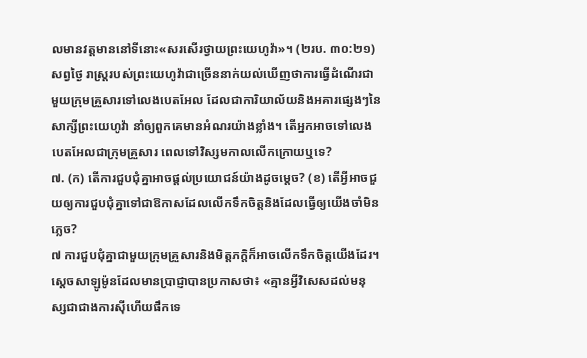លមានវត្តមាននៅទីនោះ«សរសើរថ្វាយព្រះយេហូវ៉ា»។ (២រប. ៣០:២១) សព្វថ្ងៃ រាស្ត្ររបស់ព្រះយេហូវ៉ាជាច្រើននាក់យល់ឃើញថាការធ្វើដំណើរជាមួយក្រុមគ្រួសារទៅលេងបេតអែល ដែលជាការិយាល័យនិងអគារផ្សេងៗនៃសាក្សីព្រះយេហូវ៉ា នាំឲ្យពួកគេមានអំណរយ៉ាងខ្លាំង។ តើអ្នកអាចទៅលេងបេតអែលជាក្រុមគ្រួសារ ពេលទៅវិស្សមកាលលើកក្រោយឬទេ?
៧. (ក) តើការជួបជុំគ្នាអាចផ្ដល់ប្រយោជន៍យ៉ាងដូចម្ដេច? (ខ) តើអ្វីអាចជួយឲ្យការជួបជុំគ្នាទៅជាឱកាសដែលលើកទឹកចិត្តនិងដែលធ្វើឲ្យយើងចាំមិនភ្លេច?
៧ ការជួបជុំគ្នាជាមួយក្រុមគ្រួសារនិងមិត្តភក្ដិក៏អាចលើកទឹកចិត្តយើងដែរ។ ស្តេចសាឡូម៉ូនដែលមានប្រាជ្ញាបានប្រកាសថា៖ «គ្មានអ្វីវិសេសដល់មនុស្សជាជាងការស៊ីហើយផឹកទេ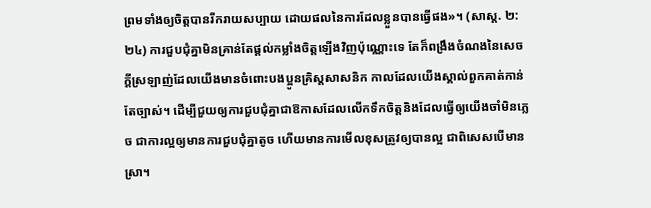ព្រមទាំងឲ្យចិត្តបានរីករាយសប្បាយ ដោយផលនៃការដែលខ្លួនបានធ្វើផង»។ (សាស្ដ. ២:២៤) ការជួបជុំគ្នាមិនគ្រាន់តែផ្ដល់កម្លាំងចិត្តឡើងវិញប៉ុណ្ណោះទេ តែក៏ពង្រឹងចំណងនៃសេចក្ដីស្រឡាញ់ដែលយើងមានចំពោះបងប្អូនគ្រិស្តសាសនិក កាលដែលយើងស្គាល់ពួកគាត់កាន់តែច្បាស់។ ដើម្បីជួយឲ្យការជួបជុំគ្នាជាឱកាសដែលលើកទឹកចិត្តនិងដែលធ្វើឲ្យយើងចាំមិនភ្លេច ជាការល្អឲ្យមានការជួបជុំគ្នាតូច ហើយមានការមើលខុសត្រូវឲ្យបានល្អ ជាពិសេសបើមានស្រា។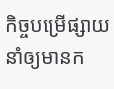កិច្ចបម្រើផ្សាយនាំឲ្យមានក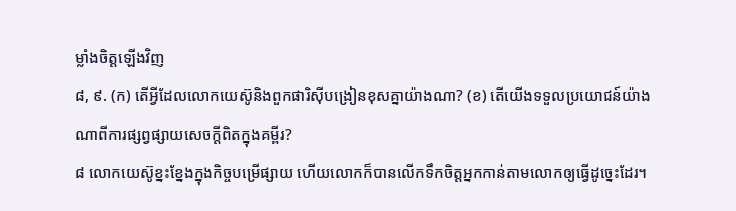ម្លាំងចិត្តឡើងវិញ
៨, ៩. (ក) តើអ្វីដែលលោកយេស៊ូនិងពួកផារិស៊ីបង្រៀនខុសគ្នាយ៉ាងណា? (ខ) តើយើងទទួលប្រយោជន៍យ៉ាងណាពីការផ្សព្វផ្សាយសេចក្ដីពិតក្នុងគម្ពីរ?
៨ លោកយេស៊ូខ្នះខ្នែងក្នុងកិច្ចបម្រើផ្សាយ ហើយលោកក៏បានលើកទឹកចិត្តអ្នកកាន់តាមលោកឲ្យធ្វើដូច្នេះដែរ។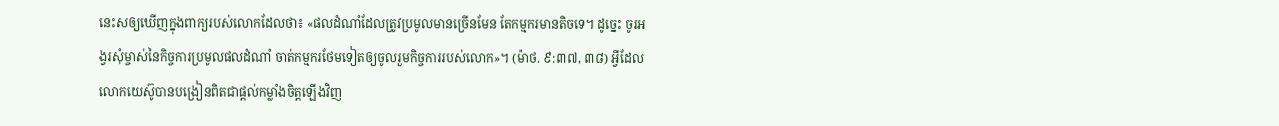នេះសឲ្យឃើញក្នុងពាក្យរបស់លោកដែលថា៖ «ផលដំណាំដែលត្រូវប្រមូលមានច្រើនមែន តែកម្មករមានតិចទេ។ ដូច្នេះ ចូរអង្វរសុំម្ចាស់នៃកិច្ចការប្រមូលផលដំណាំ ចាត់កម្មករថែមទៀតឲ្យចូលរួមកិច្ចការរបស់លោក»។ (ម៉ាថ. ៩:៣៧, ៣៨) អ្វីដែលលោកយេស៊ូបានបង្រៀនពិតជាផ្ដល់កម្លាំងចិត្តឡើងវិញ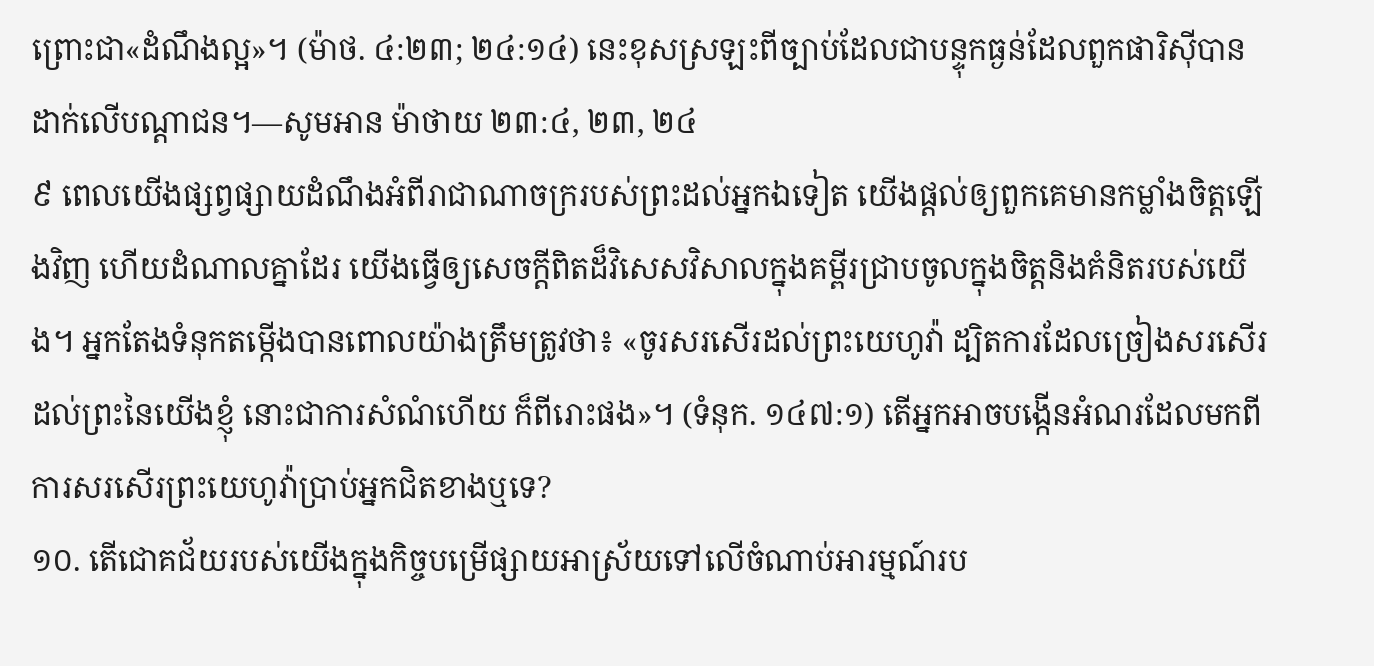ព្រោះជា«ដំណឹងល្អ»។ (ម៉ាថ. ៤:២៣; ២៤:១៤) នេះខុសស្រឡះពីច្បាប់ដែលជាបន្ទុកធ្ងន់ដែលពួកផារិស៊ីបានដាក់លើបណ្ដាជន។—សូមអាន ម៉ាថាយ ២៣:៤, ២៣, ២៤
៩ ពេលយើងផ្សព្វផ្សាយដំណឹងអំពីរាជាណាចក្ររបស់ព្រះដល់អ្នកឯទៀត យើងផ្ដល់ឲ្យពួកគេមានកម្លាំងចិត្តឡើងវិញ ហើយដំណាលគ្នាដែរ យើងធ្វើឲ្យសេចក្ដីពិតដ៏វិសេសវិសាលក្នុងគម្ពីរជ្រាបចូលក្នុងចិត្តនិងគំនិតរបស់យើង។ អ្នកតែងទំនុកតម្កើងបានពោលយ៉ាងត្រឹមត្រូវថា៖ «ចូរសរសើរដល់ព្រះយេហូវ៉ា ដ្បិតការដែលច្រៀងសរសើរដល់ព្រះនៃយើងខ្ញុំ នោះជាការសំណំហើយ ក៏ពីរោះផង»។ (ទំនុក. ១៤៧:១) តើអ្នកអាចបង្កើនអំណរដែលមកពីការសរសើរព្រះយេហូវ៉ាប្រាប់អ្នកជិតខាងឬទេ?
១០. តើជោគជ័យរបស់យើងក្នុងកិច្ចបម្រើផ្សាយអាស្រ័យទៅលើចំណាប់អារម្មណ៍រប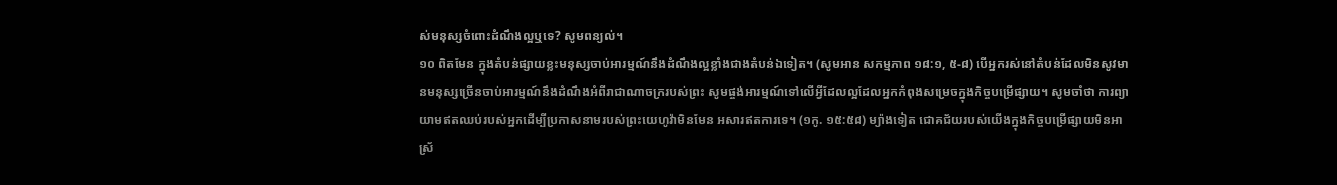ស់មនុស្សចំពោះដំណឹងល្អឬទេ? សូមពន្យល់។
១០ ពិតមែន ក្នុងតំបន់ផ្សាយខ្លះមនុស្សចាប់អារម្មណ៍នឹងដំណឹងល្អខ្លាំងជាងតំបន់ឯទៀត។ (សូមអាន សកម្មភាព ១៨:១, ៥-៨) បើអ្នករស់នៅតំបន់ដែលមិនសូវមានមនុស្សច្រើនចាប់អារម្មណ៍នឹងដំណឹងអំពីរាជាណាចក្ររបស់ព្រះ សូមផ្ចង់អារម្មណ៍ទៅលើអ្វីដែលល្អដែលអ្នកកំពុងសម្រេចក្នុងកិច្ចបម្រើផ្សាយ។ សូមចាំថា ការព្យាយាមឥតឈប់របស់អ្នកដើម្បីប្រកាសនាមរបស់ព្រះយេហូវ៉ាមិនមែន អសារឥតការទេ។ (១កូ. ១៥:៥៨) ម្យ៉ាងទៀត ជោគជ័យរបស់យើងក្នុងកិច្ចបម្រើផ្សាយមិនអាស្រ័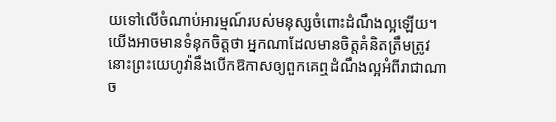យទៅលើចំណាប់អារម្មណ៍របស់មនុស្សចំពោះដំណឹងល្អឡើយ។ យើងអាចមានទំនុកចិត្តថា អ្នកណាដែលមានចិត្តគំនិតត្រឹមត្រូវ នោះព្រះយេហូវ៉ានឹងបើកឱកាសឲ្យពួកគេឮដំណឹងល្អអំពីរាជាណាច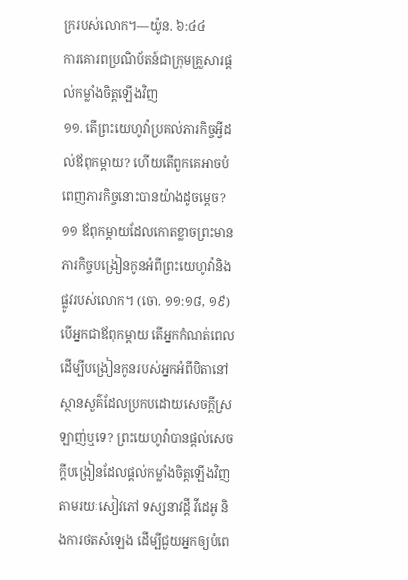ក្ររបស់លោក។—យ៉ូន. ៦:៤៤
ការគោរពប្រណិប័តន៍ជាក្រុមគ្រួសារផ្ដល់កម្លាំងចិត្តឡើងវិញ
១១. តើព្រះយេហូវ៉ាប្រគល់ភារកិច្ចអ្វីដល់ឪពុកម្ដាយ? ហើយតើពួកគេអាចបំពេញភារកិច្ចនោះបានយ៉ាងដូចម្ដេច?
១១ ឪពុកម្ដាយដែលកោតខ្លាចព្រះមានភារកិច្ចបង្រៀនកូនអំពីព្រះយេហូវ៉ានិងផ្លូវរបស់លោក។ (ចោ. ១១:១៨, ១៩) បើអ្នកជាឪពុកម្ដាយ តើអ្នកកំណត់ពេលដើម្បីបង្រៀនកូនរបស់អ្នកអំពីបិតានៅស្ថានសួគ៌ដែលប្រកបដោយសេចក្ដីស្រឡាញ់ឬទេ? ព្រះយេហូវ៉ាបានផ្ដល់សេចក្ដីបង្រៀនដែលផ្ដល់កម្លាំងចិត្តឡើងវិញតាមរយៈសៀវភៅ ទស្សនាវដ្ដី វីដេអូ និងការថតសំឡេង ដើម្បីជួយអ្នកឲ្យបំពេ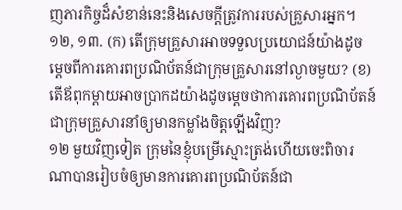ញភារកិច្ចដ៏សំខាន់នេះនិងសេចក្ដីត្រូវការរបស់គ្រួសារអ្នក។
១២, ១៣. (ក) តើក្រុមគ្រួសារអាចទទួលប្រយោជន៍យ៉ាងដូចម្ដេចពីការគោរពប្រណិប័តន៍ជាក្រុមគ្រួសារនៅល្ងាចមួយ? (ខ) តើឪពុកម្ដាយអាចប្រាកដយ៉ាងដូចម្ដេចថាការគោរពប្រណិប័តន៍ជាក្រុមគ្រួសារនាំឲ្យមានកម្លាំងចិត្តឡើងវិញ?
១២ មួយវិញទៀត ក្រុមនៃខ្ញុំបម្រើស្មោះត្រង់ហើយចេះពិចារណាបានរៀបចំឲ្យមានការគោរពប្រណិប័តន៍ជា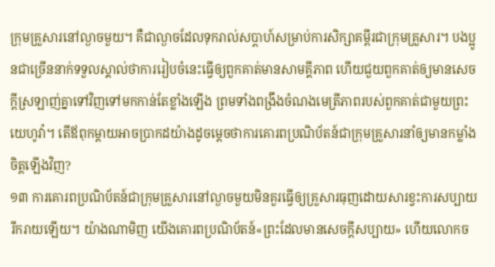ក្រុមគ្រួសារនៅល្ងាចមួយ។ គឺជាល្ងាចដែលទុករាល់សប្ដាហ៍សម្រាប់ការសិក្សាគម្ពីរជាក្រុមគ្រួសារ។ បងប្អូនជាច្រើននាក់ទទួលស្គាល់ថាការរៀបចំនេះធ្វើឲ្យពួកគាត់មានសាមគ្គីភាព ហើយជួយពួកគាត់ឲ្យមានសេចក្ដីស្រឡាញ់គ្នាទៅវិញទៅមកកាន់តែខ្លាំងឡើង ព្រមទាំងពង្រឹងចំណងមេត្រីភាពរបស់ពួកគាត់ជាមួយព្រះយេហូវ៉ា។ តើឪពុកម្ដាយអាចប្រាកដយ៉ាងដូចម្ដេចថាការគោរពប្រណិប័តន៍ជាក្រុមគ្រួសារនាំឲ្យមានកម្លាំងចិត្តឡើងវិញ?
១៣ ការគោរពប្រណិប័តន៍ជាក្រុមគ្រួសារនៅល្ងាចមួយមិនគួរធ្វើឲ្យគ្រួសារធុញដោយសារខ្វះការសប្បាយរីករាយឡើយ។ យ៉ាងណាមិញ យើងគោរពប្រណិប័តន៍«ព្រះដែលមានសេចក្ដីសប្បាយ» ហើយលោកច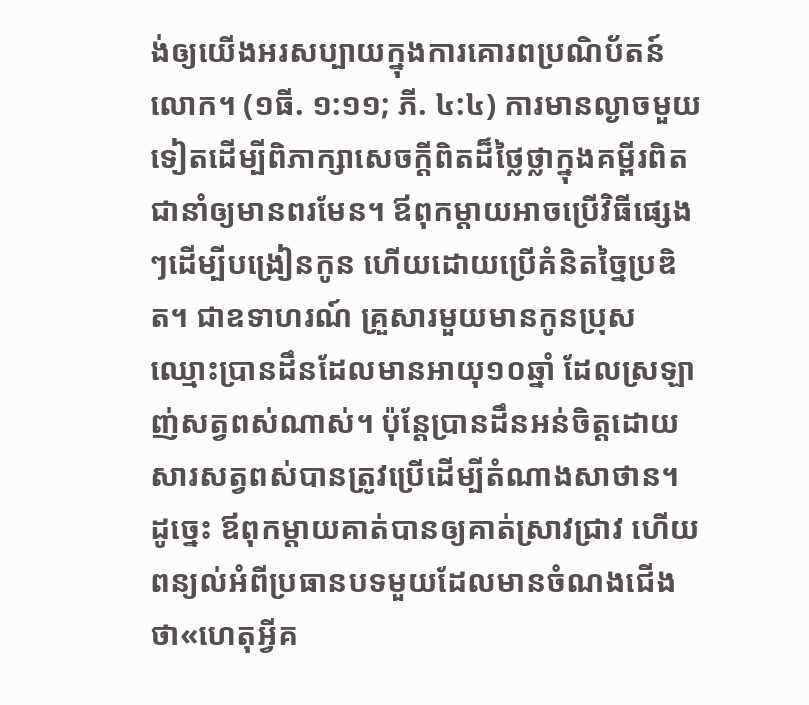ង់ឲ្យយើងអរសប្បាយក្នុងការគោរពប្រណិប័តន៍លោក។ (១ធី. ១:១១; ភី. ៤:៤) ការមានល្ងាចមួយទៀតដើម្បីពិភាក្សាសេចក្ដីពិតដ៏ថ្លៃថ្លាក្នុងគម្ពីរពិតជានាំឲ្យមានពរមែន។ ឪពុកម្ដាយអាចប្រើវិធីផ្សេងៗដើម្បីបង្រៀនកូន ហើយដោយប្រើគំនិតច្នៃប្រឌិត។ ជាឧទាហរណ៍ គ្រួសារមួយមានកូនប្រុសឈ្មោះប្រានដឹនដែលមានអាយុ១០ឆ្នាំ ដែលស្រឡាញ់សត្វពស់ណាស់។ ប៉ុន្តែប្រានដឹនអន់ចិត្តដោយសារសត្វពស់បានត្រូវប្រើដើម្បីតំណាងសាថាន។ ដូច្នេះ ឪពុកម្ដាយគាត់បានឲ្យគាត់ស្រាវជ្រាវ ហើយពន្យល់អំពីប្រធានបទមួយដែលមានចំណងជើងថា«ហេតុអ្វីគ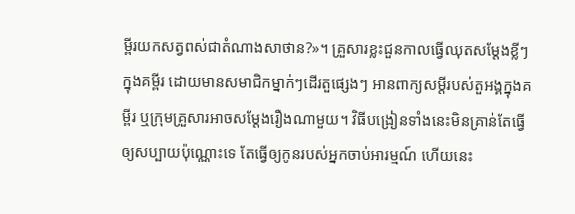ម្ពីរយកសត្វពស់ជាតំណាងសាថាន?»។ គ្រួសារខ្លះជួនកាលធ្វើឈុតសម្ដែងខ្លីៗក្នុងគម្ពីរ ដោយមានសមាជិកម្នាក់ៗដើរតួផ្សេងៗ អានពាក្យសម្ដីរបស់តួអង្គក្នុងគម្ពីរ ឬក្រុមគ្រួសារអាចសម្ដែងរឿងណាមួយ។ វិធីបង្រៀនទាំងនេះមិនគ្រាន់តែធ្វើឲ្យសប្បាយប៉ុណ្ណោះទេ តែធ្វើឲ្យកូនរបស់អ្នកចាប់អារម្មណ៍ ហើយនេះ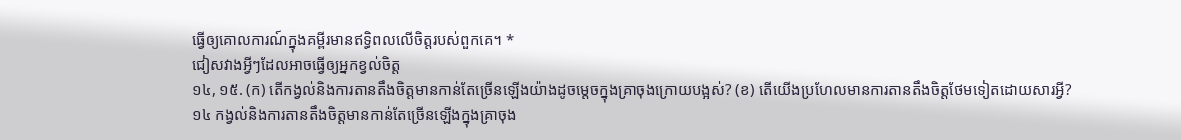ធ្វើឲ្យគោលការណ៍ក្នុងគម្ពីរមានឥទ្ធិពលលើចិត្តរបស់ពួកគេ។ *
ជៀសវាងអ្វីៗដែលអាចធ្វើឲ្យអ្នកខ្វល់ចិត្ត
១៤, ១៥. (ក) តើកង្វល់និងការតានតឹងចិត្តមានកាន់តែច្រើនឡើងយ៉ាងដូចម្ដេចក្នុងគ្រាចុងក្រោយបង្អស់? (ខ) តើយើងប្រហែលមានការតានតឹងចិត្តថែមទៀតដោយសារអ្វី?
១៤ កង្វល់និងការតានតឹងចិត្តមានកាន់តែច្រើនឡើងក្នុងគ្រាចុង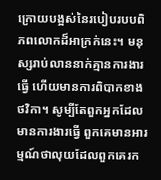ក្រោយបង្អស់នៃរបៀបរបបពិភពលោកដ៏អាក្រក់នេះ។ មនុស្សរាប់លាននាក់គ្មានការងារធ្វើ ហើយមានការពិបាកខាងថវិកា។ សូម្បីតែពួកអ្នកដែលមានការងារធ្វើ ពួកគេមានអារម្មណ៍ថាលុយដែលពួកគេរក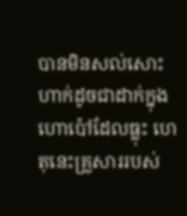បានមិនសល់សោះហាក់ដូចជាដាក់ក្នុងហោប៉ៅដែលធ្លុះ ហេតុនេះគ្រួសាររបស់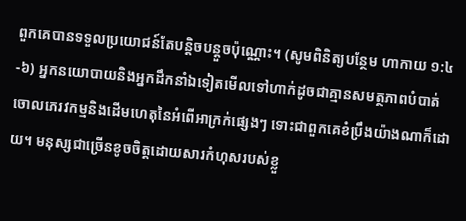ពួកគេបានទទួលប្រយោជន៍តែបន្ដិចបន្តួចប៉ុណ្ណោះ។ (សូមពិនិត្យបន្ថែម ហាកាយ ១:៤-៦) អ្នកនយោបាយនិងអ្នកដឹកនាំឯទៀតមើលទៅហាក់ដូចជាគ្មានសមត្ថភាពបំបាត់ចោលភេរវកម្មនិងដើមហេតុនៃអំពើអាក្រក់ផ្សេងៗ ទោះជាពួកគេខំប្រឹងយ៉ាងណាក៏ដោយ។ មនុស្សជាច្រើនខូចចិត្តដោយសារកំហុសរបស់ខ្លួ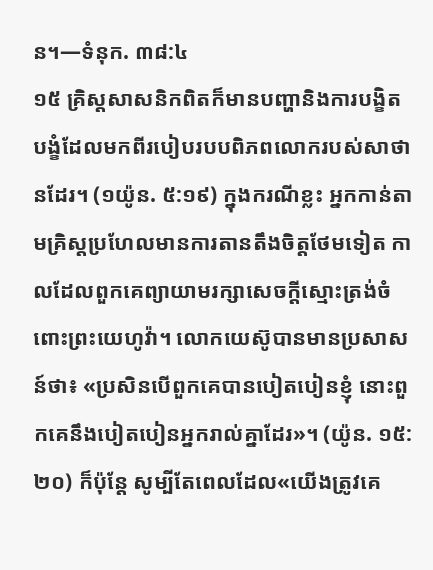ន។—ទំនុក. ៣៨:៤
១៥ គ្រិស្តសាសនិកពិតក៏មានបញ្ហានិងការបង្ខិតបង្ខំដែលមកពីរបៀបរបបពិភពលោករបស់សាថានដែរ។ (១យ៉ូន. ៥:១៩) ក្នុងករណីខ្លះ អ្នកកាន់តាមគ្រិស្តប្រហែលមានការតានតឹងចិត្តថែមទៀត កាលដែលពួកគេព្យាយាមរក្សាសេចក្ដីស្មោះត្រង់ចំពោះព្រះយេហូវ៉ា។ លោកយេស៊ូបានមានប្រសាសន៍ថា៖ «ប្រសិនបើពួកគេបានបៀតបៀនខ្ញុំ នោះពួកគេនឹងបៀតបៀនអ្នករាល់គ្នាដែរ»។ (យ៉ូន. ១៥:២០) ក៏ប៉ុន្តែ សូម្បីតែពេលដែល«យើងត្រូវគេ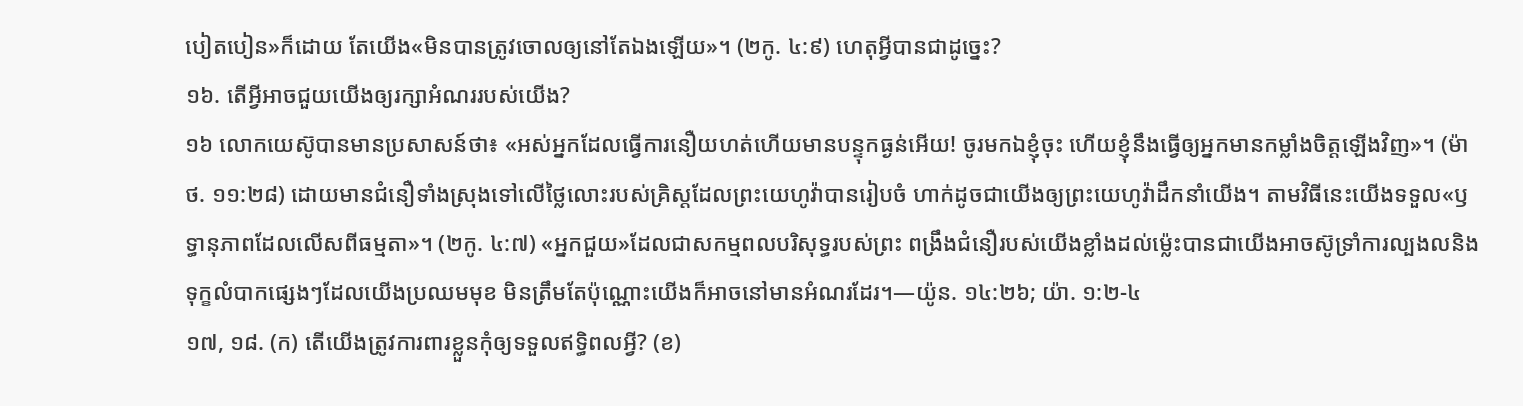បៀតបៀន»ក៏ដោយ តែយើង«មិនបានត្រូវចោលឲ្យនៅតែឯងឡើយ»។ (២កូ. ៤:៩) ហេតុអ្វីបានជាដូច្នេះ?
១៦. តើអ្វីអាចជួយយើងឲ្យរក្សាអំណររបស់យើង?
១៦ លោកយេស៊ូបានមានប្រសាសន៍ថា៖ «អស់អ្នកដែលធ្វើការនឿយហត់ហើយមានបន្ទុកធ្ងន់អើយ! ចូរមកឯខ្ញុំចុះ ហើយខ្ញុំនឹងធ្វើឲ្យអ្នកមានកម្លាំងចិត្តឡើងវិញ»។ (ម៉ាថ. ១១:២៨) ដោយមានជំនឿទាំងស្រុងទៅលើថ្លៃលោះរបស់គ្រិស្តដែលព្រះយេហូវ៉ាបានរៀបចំ ហាក់ដូចជាយើងឲ្យព្រះយេហូវ៉ាដឹកនាំយើង។ តាមវិធីនេះយើងទទួល«ឫទ្ធានុភាពដែលលើសពីធម្មតា»។ (២កូ. ៤:៧) «អ្នកជួយ»ដែលជាសកម្មពលបរិសុទ្ធរបស់ព្រះ ពង្រឹងជំនឿរបស់យើងខ្លាំងដល់ម្ល៉េះបានជាយើងអាចស៊ូទ្រាំការល្បងលនិងទុក្ខលំបាកផ្សេងៗដែលយើងប្រឈមមុខ មិនត្រឹមតែប៉ុណ្ណោះយើងក៏អាចនៅមានអំណរដែរ។—យ៉ូន. ១៤:២៦; យ៉ា. ១:២-៤
១៧, ១៨. (ក) តើយើងត្រូវការពារខ្លួនកុំឲ្យទទួលឥទ្ធិពលអ្វី? (ខ)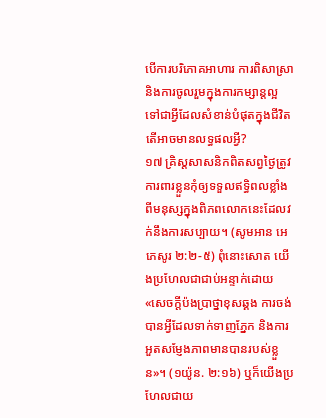បើការបរិភោគអាហារ ការពិសាស្រា និងការចូលរួមក្នុងការកម្សាន្តល្អ ទៅជាអ្វីដែលសំខាន់បំផុតក្នុងជីវិត តើអាចមានលទ្ធផលអ្វី?
១៧ គ្រិស្តសាសនិកពិតសព្វថ្ងៃត្រូវការពារខ្លួនកុំឲ្យទទួលឥទ្ធិពលខ្លាំងពីមនុស្សក្នុងពិភពលោកនេះដែលវក់នឹងការសប្បាយ។ (សូមអាន អេភេសូរ ២:២-៥) ពុំនោះសោត យើងប្រហែលជាជាប់អន្ទាក់ដោយ«សេចក្ដីប៉ងប្រាថ្នាខុសឆ្គង ការចង់បានអ្វីដែលទាក់ទាញភ្នែក និងការអួតសម្ញែងភាពមានបានរបស់ខ្លួន»។ (១យ៉ូន. ២:១៦) ឬក៏យើងប្រហែលជាយ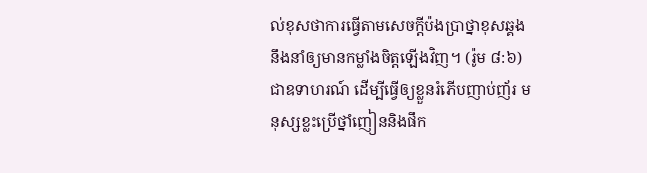ល់ខុសថាការធ្វើតាមសេចក្ដីប៉ងប្រាថ្នាខុសឆ្គងនឹងនាំឲ្យមានកម្លាំងចិត្តឡើងវិញ។ (រ៉ូម ៨:៦) ជាឧទាហរណ៍ ដើម្បីធ្វើឲ្យខ្លួនរំភើបញាប់ញ័រ មនុស្សខ្លះប្រើថ្នាំញៀននិងផឹក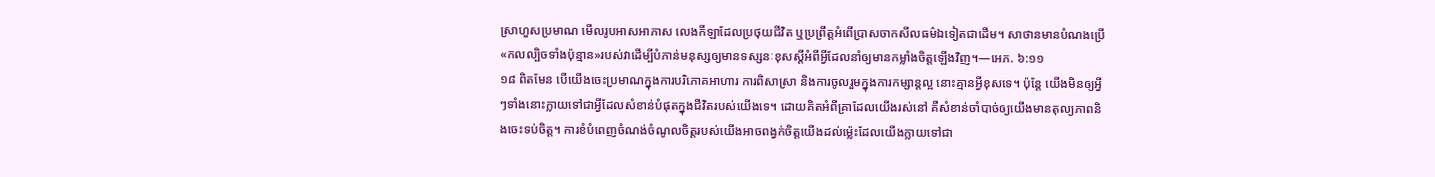ស្រាហួសប្រមាណ មើលរូបអាសអាភាស លេងកីឡាដែលប្រថុយជីវិត ឬប្រព្រឹត្តអំពើប្រាសចាកសីលធម៌ឯទៀតជាដើម។ សាថានមានបំណងប្រើ«កលល្បិចទាំងប៉ុន្មាន»របស់វាដើម្បីបំភាន់មនុស្សឲ្យមានទស្សនៈខុសស្តីអំពីអ្វីដែលនាំឲ្យមានកម្លាំងចិត្តឡើងវិញ។—អេភ. ៦:១១
១៨ ពិតមែន បើយើងចេះប្រមាណក្នុងការបរិភោគអាហារ ការពិសាស្រា និងការចូលរួមក្នុងការកម្សាន្តល្អ នោះគ្មានអ្វីខុសទេ។ ប៉ុន្តែ យើងមិនឲ្យអ្វីៗទាំងនោះក្លាយទៅជាអ្វីដែលសំខាន់បំផុតក្នុងជីវិតរបស់យើងទេ។ ដោយគិតអំពីគ្រាដែលយើងរស់នៅ គឺសំខាន់ចាំបាច់ឲ្យយើងមានតុល្យភាពនិងចេះទប់ចិត្ត។ ការខំបំពេញចំណង់ចំណូលចិត្តរបស់យើងអាចពង្វក់ចិត្តយើងដល់ម្ល៉េះដែលយើងក្លាយទៅជា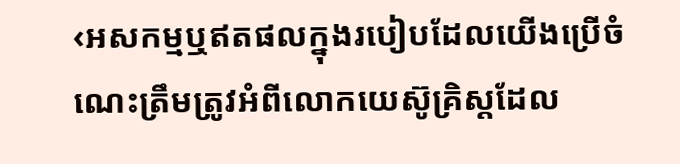‹អសកម្មឬឥតផលក្នុងរបៀបដែលយើងប្រើចំណេះត្រឹមត្រូវអំពីលោកយេស៊ូគ្រិស្តដែល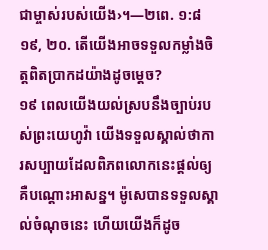ជាម្ចាស់របស់យើង›។—២ពេ. ១:៨
១៩, ២០. តើយើងអាចទទួលកម្លាំងចិត្តពិតប្រាកដយ៉ាងដូចម្ដេច?
១៩ ពេលយើងយល់ស្របនឹងច្បាប់របស់ព្រះយេហូវ៉ា យើងទទួលស្គាល់ថាការសប្បាយដែលពិភពលោកនេះផ្ដល់ឲ្យ គឺបណ្ដោះអាសន្ន។ ម៉ូសេបានទទួលស្គាល់ចំណុចនេះ ហើយយើងក៏ដូច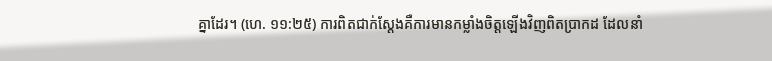គ្នាដែរ។ (ហេ. ១១:២៥) ការពិតជាក់ស្តែងគឺការមានកម្លាំងចិត្តឡើងវិញពិតប្រាកដ ដែលនាំ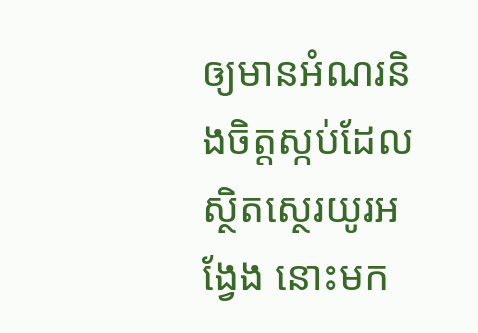ឲ្យមានអំណរនិងចិត្តស្កប់ដែលស្ថិតស្ថេរយូរអង្វែង នោះមក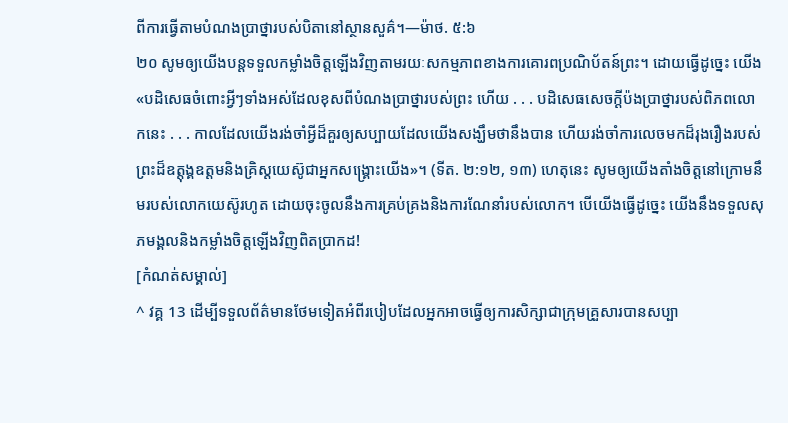ពីការធ្វើតាមបំណងប្រាថ្នារបស់បិតានៅស្ថានសួគ៌។—ម៉ាថ. ៥:៦
២០ សូមឲ្យយើងបន្តទទួលកម្លាំងចិត្តឡើងវិញតាមរយៈសកម្មភាពខាងការគោរពប្រណិប័តន៍ព្រះ។ ដោយធ្វើដូច្នេះ យើង«បដិសេធចំពោះអ្វីៗទាំងអស់ដែលខុសពីបំណងប្រាថ្នារបស់ព្រះ ហើយ . . . បដិសេធសេចក្ដីប៉ងប្រាថ្នារបស់ពិភពលោកនេះ . . . កាលដែលយើងរង់ចាំអ្វីដ៏គួរឲ្យសប្បាយដែលយើងសង្ឃឹមថានឹងបាន ហើយរង់ចាំការលេចមកដ៏រុងរឿងរបស់ព្រះដ៏ឧត្តុង្គឧត្តមនិងគ្រិស្តយេស៊ូជាអ្នកសង្គ្រោះយើង»។ (ទីត. ២:១២, ១៣) ហេតុនេះ សូមឲ្យយើងតាំងចិត្តនៅក្រោមនឹមរបស់លោកយេស៊ូរហូត ដោយចុះចូលនឹងការគ្រប់គ្រងនិងការណែនាំរបស់លោក។ បើយើងធ្វើដូច្នេះ យើងនឹងទទួលសុភមង្គលនិងកម្លាំងចិត្តឡើងវិញពិតប្រាកដ!
[កំណត់សម្គាល់]
^ វគ្គ 13 ដើម្បីទទួលព័ត៌មានថែមទៀតអំពីរបៀបដែលអ្នកអាចធ្វើឲ្យការសិក្សាជាក្រុមគ្រួសារបានសប្បា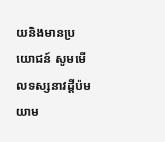យនិងមានប្រយោជន៍ សូមមើលទស្សនាវដ្ដីប៉មយាម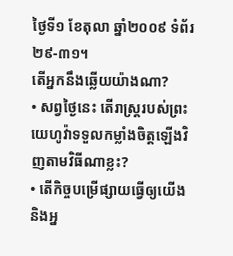ថ្ងៃទី១ ខែតុលា ឆ្នាំ២០០៩ ទំព័រ២៩-៣១។
តើអ្នកនឹងឆ្លើយយ៉ាងណា?
• សព្វថ្ងៃនេះ តើរាស្ត្ររបស់ព្រះយេហូវ៉ាទទួលកម្លាំងចិត្តឡើងវិញតាមវិធីណាខ្លះ?
• តើកិច្ចបម្រើផ្សាយធ្វើឲ្យយើងនិងអ្ន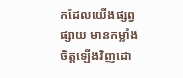កដែលយើងផ្សព្វផ្សាយ មានកម្លាំងចិត្តឡើងវិញដោ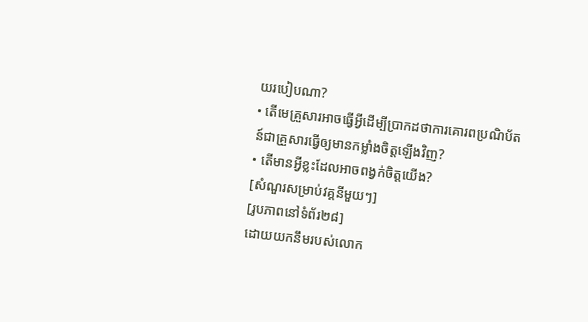យរបៀបណា?
• តើមេគ្រួសារអាចធ្វើអ្វីដើម្បីប្រាកដថាការគោរពប្រណិប័តន៍ជាគ្រួសារធ្វើឲ្យមានកម្លាំងចិត្តឡើងវិញ?
• តើមានអ្វីខ្លះដែលអាចពង្វក់ចិត្តយើង?
[សំណួរសម្រាប់វគ្គនីមួយៗ]
[រូបភាពនៅទំព័រ២៨]
ដោយយកនឹមរបស់លោក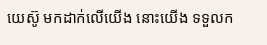យេស៊ូ មកដាក់លើយើង នោះយើង ទទួលក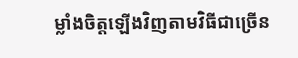ម្លាំងចិត្តឡើងវិញតាមវិធីជាច្រើន